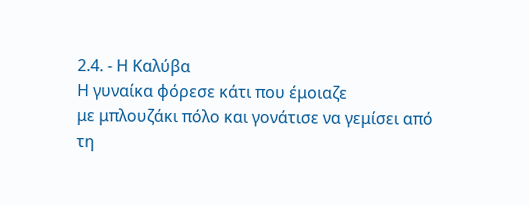2.4. - Η Καλύβα
Η γυναίκα φόρεσε κάτι που έμοιαζε
με μπλουζάκι πόλο και γονάτισε να γεμίσει από τη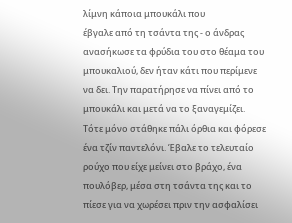λίμνη κάποια μπουκάλι που
έβγαλε από τη τσάντα της - ο άνδρας ανασήκωσε τα φρύδια του στο θέαμα του
μπουκαλιού, δεν ήταν κάτι που περίμενε να δει. Την παρατήρησε να πίνει από το
μπουκάλι και μετά να το ξαναγεμίζει. Τότε μόνο στάθηκε πάλι όρθια και φόρεσε
ένα τζίν παντελόνι. Έβαλε το τελευταίο ρούχο που είχε μείνει στο βράχο, ένα
πουλόβερ, μέσα στη τσάντα της και το πίεσε για να χωρέσει πριν την ασφαλίσει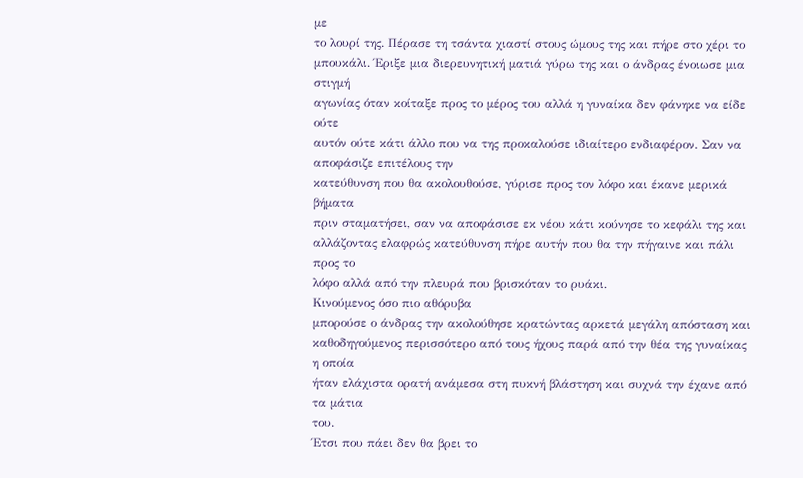με
το λουρί της. Πέρασε τη τσάντα χιαστί στους ώμους της και πήρε στο χέρι το
μπουκάλι. Έριξε μια διερευνητική ματιά γύρω της και ο άνδρας ένοιωσε μια στιγμή
αγωνίας όταν κοίταξε προς το μέρος του αλλά η γυναίκα δεν φάνηκε να είδε ούτε
αυτόν ούτε κάτι άλλο που να της προκαλούσε ιδιαίτερο ενδιαφέρον. Σαν να αποφάσιζε επιτέλους την
κατεύθυνση που θα ακολουθούσε, γύρισε προς τον λόφο και έκανε μερικά βήματα
πριν σταματήσει, σαν να αποφάσισε εκ νέου κάτι κούνησε το κεφάλι της και
αλλάζοντας ελαφρώς κατεύθυνση πήρε αυτήν που θα την πήγαινε και πάλι προς το
λόφο αλλά από την πλευρά που βρισκόταν το ρυάκι.
Κινούμενος όσο πιο αθόρυβα
μπορούσε ο άνδρας την ακολούθησε κρατώντας αρκετά μεγάλη απόσταση και
καθοδηγούμενος περισσότερο από τους ήχους παρά από την θέα της γυναίκας η οποία
ήταν ελάχιστα ορατή ανάμεσα στη πυκνή βλάστηση και συχνά την έχανε από τα μάτια
του.
Έτσι που πάει δεν θα βρει το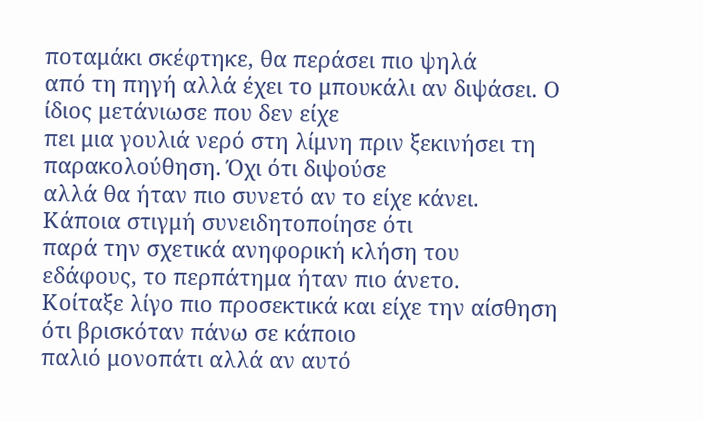ποταμάκι σκέφτηκε, θα περάσει πιο ψηλά
από τη πηγή αλλά έχει το μπουκάλι αν διψάσει. Ο ίδιος μετάνιωσε που δεν είχε
πει μια γουλιά νερό στη λίμνη πριν ξεκινήσει τη παρακολούθηση. Όχι ότι διψούσε
αλλά θα ήταν πιο συνετό αν το είχε κάνει.
Κάποια στιγμή συνειδητοποίησε ότι
παρά την σχετικά ανηφορική κλήση του εδάφους, το περπάτημα ήταν πιο άνετο.
Κοίταξε λίγο πιο προσεκτικά και είχε την αίσθηση ότι βρισκόταν πάνω σε κάποιο
παλιό μονοπάτι αλλά αν αυτό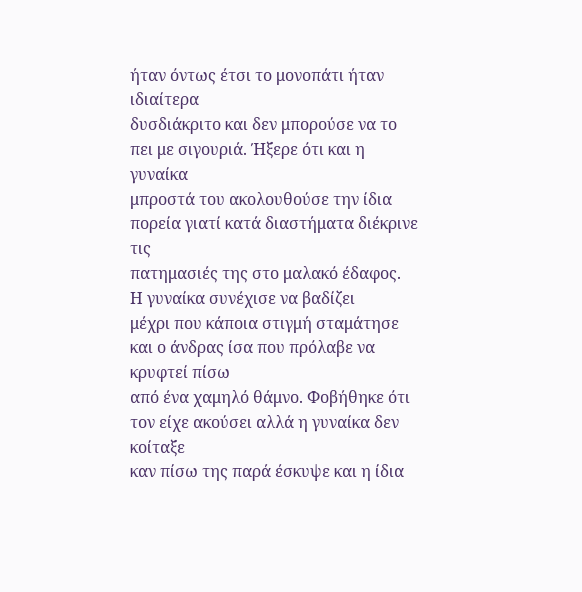ήταν όντως έτσι το μονοπάτι ήταν ιδιαίτερα
δυσδιάκριτο και δεν μπορούσε να το πει με σιγουριά. Ήξερε ότι και η γυναίκα
μπροστά του ακολουθούσε την ίδια πορεία γιατί κατά διαστήματα διέκρινε τις
πατημασιές της στο μαλακό έδαφος.
Η γυναίκα συνέχισε να βαδίζει
μέχρι που κάποια στιγμή σταμάτησε και ο άνδρας ίσα που πρόλαβε να κρυφτεί πίσω
από ένα χαμηλό θάμνο. Φοβήθηκε ότι τον είχε ακούσει αλλά η γυναίκα δεν κοίταξε
καν πίσω της παρά έσκυψε και η ίδια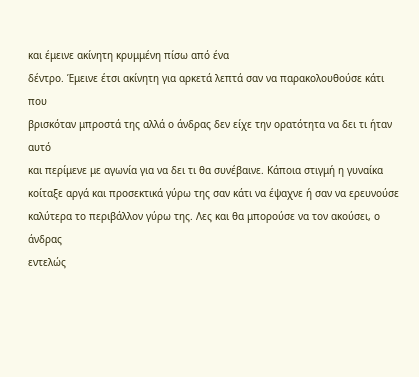και έμεινε ακίνητη κρυμμένη πίσω από ένα
δέντρο. Έμεινε έτσι ακίνητη για αρκετά λεπτά σαν να παρακολουθούσε κάτι που
βρισκόταν μπροστά της αλλά ο άνδρας δεν είχε την ορατότητα να δει τι ήταν αυτό
και περίμενε με αγωνία για να δει τι θα συνέβαινε. Κάποια στιγμή η γυναίκα
κοίταξε αργά και προσεκτικά γύρω της σαν κάτι να έψαχνε ή σαν να ερευνούσε
καλύτερα το περιβάλλον γύρω της. Λες και θα μπορούσε να τον ακούσει, ο άνδρας
εντελώς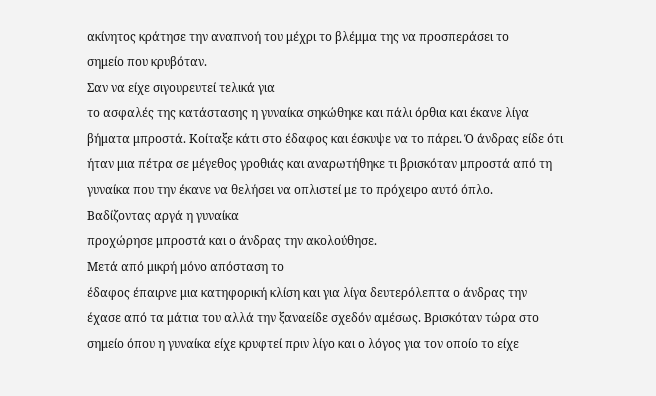ακίνητος κράτησε την αναπνοή του μέχρι το βλέμμα της να προσπεράσει το
σημείο που κρυβόταν.
Σαν να είχε σιγουρευτεί τελικά για
το ασφαλές της κατάστασης η γυναίκα σηκώθηκε και πάλι όρθια και έκανε λίγα
βήματα μπροστά. Κοίταξε κάτι στο έδαφος και έσκυψε να το πάρει. Ό άνδρας είδε ότι
ήταν μια πέτρα σε μέγεθος γροθιάς και αναρωτήθηκε τι βρισκόταν μπροστά από τη
γυναίκα που την έκανε να θελήσει να οπλιστεί με το πρόχειρο αυτό όπλο.
Βαδίζοντας αργά η γυναίκα
προχώρησε μπροστά και ο άνδρας την ακολούθησε.
Μετά από μικρή μόνο απόσταση το
έδαφος έπαιρνε μια κατηφορική κλίση και για λίγα δευτερόλεπτα ο άνδρας την
έχασε από τα μάτια του αλλά την ξαναείδε σχεδόν αμέσως. Βρισκόταν τώρα στο
σημείο όπου η γυναίκα είχε κρυφτεί πριν λίγο και ο λόγος για τον οποίο το είχε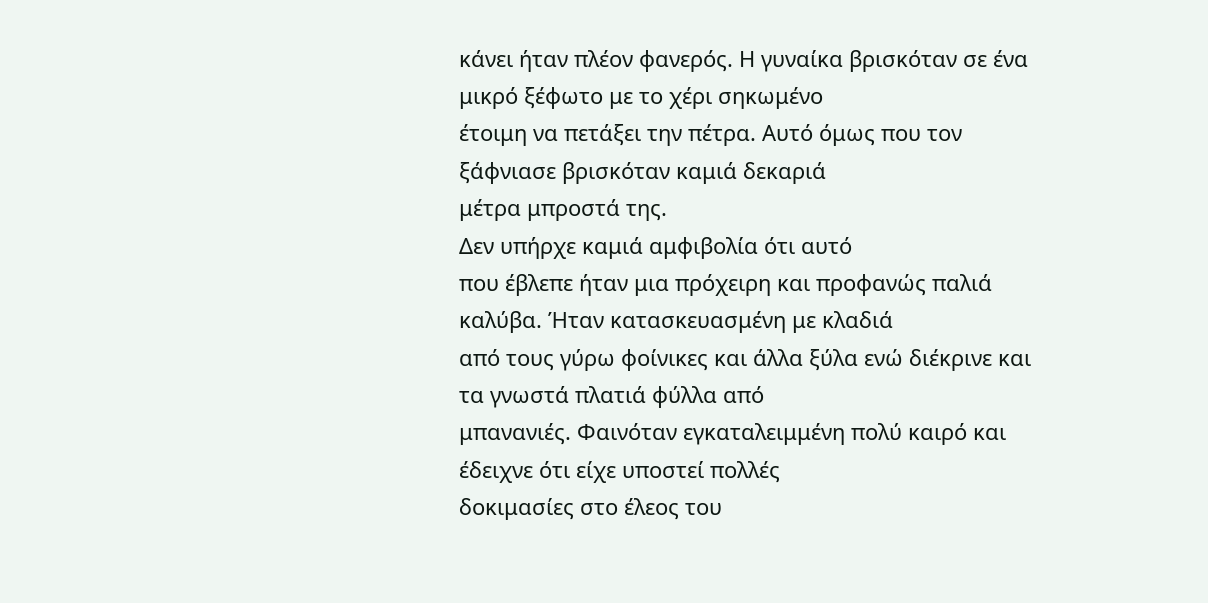κάνει ήταν πλέον φανερός. Η γυναίκα βρισκόταν σε ένα μικρό ξέφωτο με το χέρι σηκωμένο
έτοιμη να πετάξει την πέτρα. Αυτό όμως που τον ξάφνιασε βρισκόταν καμιά δεκαριά
μέτρα μπροστά της.
Δεν υπήρχε καμιά αμφιβολία ότι αυτό
που έβλεπε ήταν μια πρόχειρη και προφανώς παλιά καλύβα. Ήταν κατασκευασμένη με κλαδιά
από τους γύρω φοίνικες και άλλα ξύλα ενώ διέκρινε και τα γνωστά πλατιά φύλλα από
μπανανιές. Φαινόταν εγκαταλειμμένη πολύ καιρό και έδειχνε ότι είχε υποστεί πολλές
δοκιμασίες στο έλεος του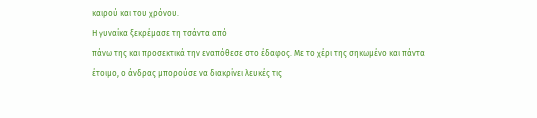καιρού και του χρόνου.
Η γυναίκα ξεκρέμασε τη τσάντα από
πάνω της και προσεκτικά την εναπόθεσε στο έδαφος. Με το χέρι της σηκωμένο και πάντα
έτοιμο, ο άνδρας μπορούσε να διακρίνει λευκές τις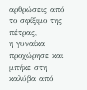αρθρώσεις από το σφίξιμο της πέτρας,
η γυναίκα προχώρησε και μπήκε στη καλύβα από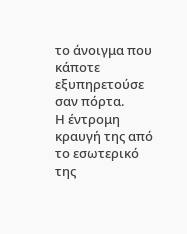το άνοιγμα που κάποτε εξυπηρετούσε
σαν πόρτα.
Η έντρομη κραυγή της από το εσωτερικό
της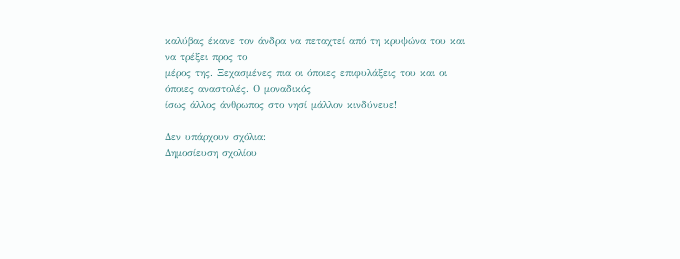καλύβας έκανε τον άνδρα να πεταχτεί από τη κρυψώνα του και να τρέξει προς το
μέρος της. Ξεχασμένες πια οι όποιες επιφυλάξεις του και οι όποιες αναστολές. Ο μοναδικός
ίσως άλλος άνθρωπος στο νησί μάλλον κινδύνευε!

Δεν υπάρχουν σχόλια:
Δημοσίευση σχολίου